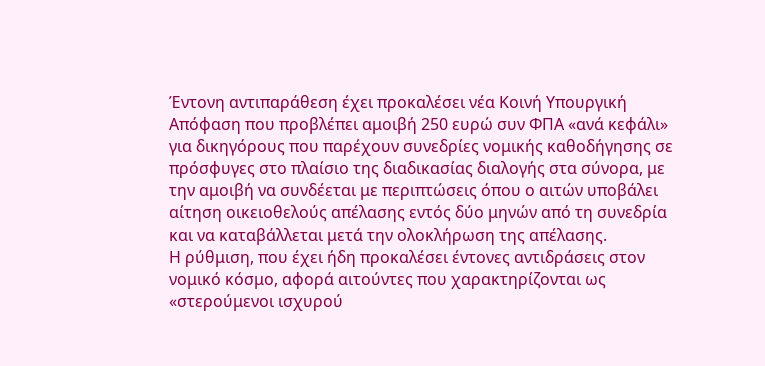Έντονη αντιπαράθεση έχει προκαλέσει νέα Κοινή Υπουργική Απόφαση που προβλέπει αμοιβή 250 ευρώ συν ΦΠΑ «ανά κεφάλι» για δικηγόρους που παρέχουν συνεδρίες νομικής καθοδήγησης σε πρόσφυγες στο πλαίσιο της διαδικασίας διαλογής στα σύνορα, με την αμοιβή να συνδέεται με περιπτώσεις όπου ο αιτών υποβάλει αίτηση οικειοθελούς απέλασης εντός δύο μηνών από τη συνεδρία και να καταβάλλεται μετά την ολοκλήρωση της απέλασης.
Η ρύθμιση, που έχει ήδη προκαλέσει έντονες αντιδράσεις στον νομικό κόσμο, αφορά αιτούντες που χαρακτηρίζονται ως «στερούμενοι ισχυρού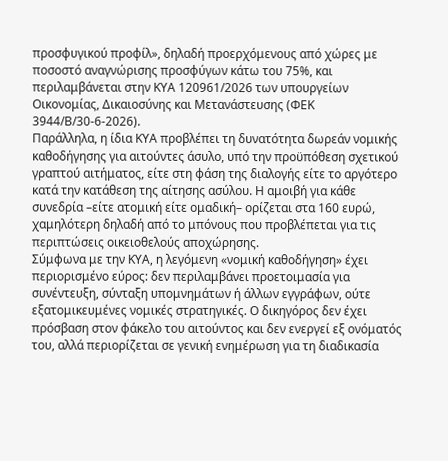προσφυγικού προφίλ», δηλαδή προερχόμενους από χώρες με ποσοστό αναγνώρισης προσφύγων κάτω του 75%, και περιλαμβάνεται στην ΚΥΑ 120961/2026 των υπουργείων Οικονομίας, Δικαιοσύνης και Μετανάστευσης (ΦΕΚ 3944/Β/30-6-2026).
Παράλληλα, η ίδια ΚΥΑ προβλέπει τη δυνατότητα δωρεάν νομικής καθοδήγησης για αιτούντες άσυλο, υπό την προϋπόθεση σχετικού γραπτού αιτήματος, είτε στη φάση της διαλογής είτε το αργότερο κατά την κατάθεση της αίτησης ασύλου. Η αμοιβή για κάθε συνεδρία –είτε ατομική είτε ομαδική– ορίζεται στα 160 ευρώ, χαμηλότερη δηλαδή από το μπόνους που προβλέπεται για τις περιπτώσεις οικειοθελούς αποχώρησης.
Σύμφωνα με την ΚΥΑ, η λεγόμενη «νομική καθοδήγηση» έχει περιορισμένο εύρος: δεν περιλαμβάνει προετοιμασία για συνέντευξη, σύνταξη υπομνημάτων ή άλλων εγγράφων, ούτε εξατομικευμένες νομικές στρατηγικές. Ο δικηγόρος δεν έχει πρόσβαση στον φάκελο του αιτούντος και δεν ενεργεί εξ ονόματός του, αλλά περιορίζεται σε γενική ενημέρωση για τη διαδικασία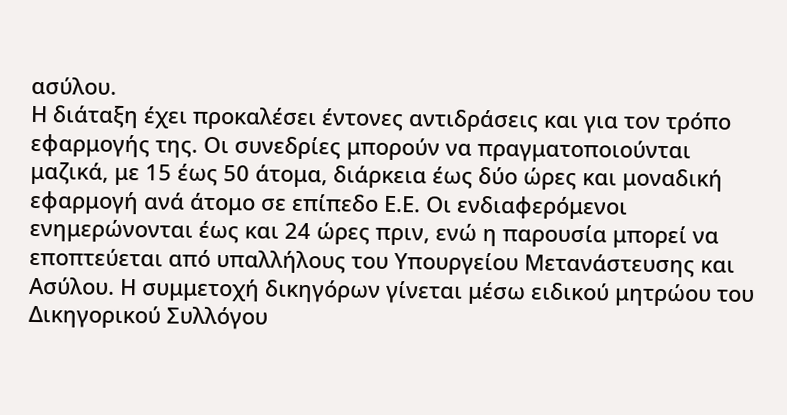ασύλου.
Η διάταξη έχει προκαλέσει έντονες αντιδράσεις και για τον τρόπο εφαρμογής της. Οι συνεδρίες μπορούν να πραγματοποιούνται μαζικά, με 15 έως 50 άτομα, διάρκεια έως δύο ώρες και μοναδική εφαρμογή ανά άτομο σε επίπεδο Ε.Ε. Οι ενδιαφερόμενοι ενημερώνονται έως και 24 ώρες πριν, ενώ η παρουσία μπορεί να εποπτεύεται από υπαλλήλους του Υπουργείου Μετανάστευσης και Ασύλου. Η συμμετοχή δικηγόρων γίνεται μέσω ειδικού μητρώου του Δικηγορικού Συλλόγου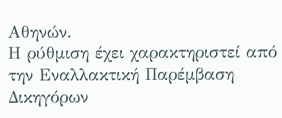Αθηνών.
Η ρύθμιση έχει χαρακτηριστεί από την Εναλλακτική Παρέμβαση Δικηγόρων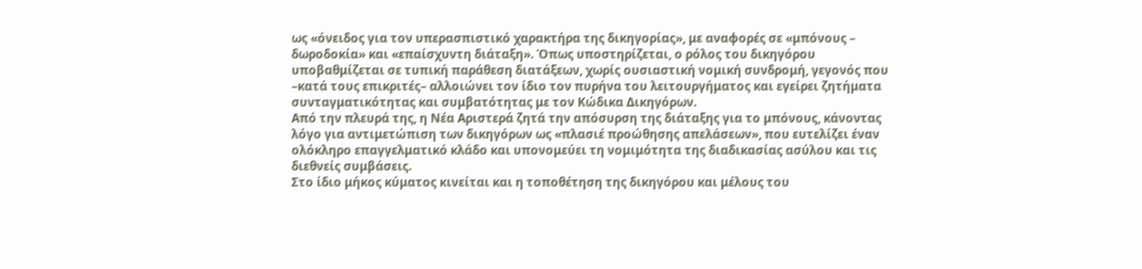ως «όνειδος για τον υπερασπιστικό χαρακτήρα της δικηγορίας», με αναφορές σε «μπόνους – δωροδοκία» και «επαίσχυντη διάταξη». Όπως υποστηρίζεται, ο ρόλος του δικηγόρου υποβαθμίζεται σε τυπική παράθεση διατάξεων, χωρίς ουσιαστική νομική συνδρομή, γεγονός που –κατά τους επικριτές– αλλοιώνει τον ίδιο τον πυρήνα του λειτουργήματος και εγείρει ζητήματα συνταγματικότητας και συμβατότητας με τον Κώδικα Δικηγόρων.
Από την πλευρά της, η Νέα Αριστερά ζητά την απόσυρση της διάταξης για το μπόνους, κάνοντας λόγο για αντιμετώπιση των δικηγόρων ως «πλασιέ προώθησης απελάσεων», που ευτελίζει έναν ολόκληρο επαγγελματικό κλάδο και υπονομεύει τη νομιμότητα της διαδικασίας ασύλου και τις διεθνείς συμβάσεις.
Στο ίδιο μήκος κύματος κινείται και η τοποθέτηση της δικηγόρου και μέλους του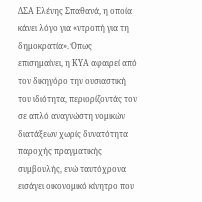ΔΣΑ Ελένης Σπαθανά, η οποία κάνει λόγο για «ντροπή για τη δημοκρατία». Όπως επισημαίνει, η ΚΥΑ αφαιρεί από τον δικηγόρο την ουσιαστική του ιδιότητα, περιορίζοντάς τον σε απλό αναγνώστη νομικών διατάξεων χωρίς δυνατότητα παροχής πραγματικής συμβουλής, ενώ ταυτόχρονα εισάγει οικονομικό κίνητρο που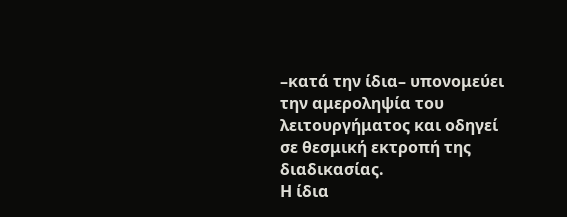–κατά την ίδια– υπονομεύει την αμεροληψία του λειτουργήματος και οδηγεί σε θεσμική εκτροπή της διαδικασίας.
Η ίδια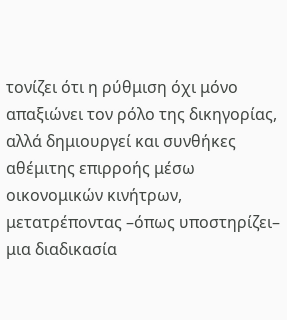τονίζει ότι η ρύθμιση όχι μόνο απαξιώνει τον ρόλο της δικηγορίας, αλλά δημιουργεί και συνθήκες αθέμιτης επιρροής μέσω οικονομικών κινήτρων, μετατρέποντας –όπως υποστηρίζει– μια διαδικασία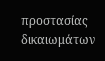προστασίας δικαιωμάτων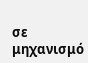σε μηχανισμό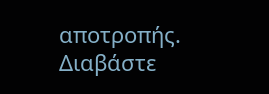αποτροπής.
Διαβάστε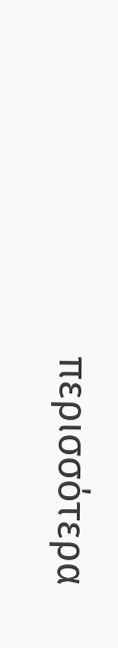περισσότερα